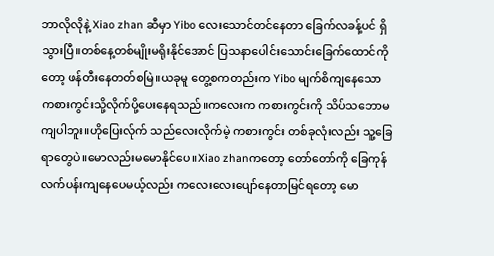ဘာလိုလိုနဲ့ Xiao zhan ဆီမှာ Yibo လေးသောင်တင်နေတာ ခြေက်လခန့်ပင် ရှိသွားပြီ။တစ်နေ့တစ်မျိုးမရိုးနိုင်အောင် ပြသနာပေါင်းသောင်းခြေက်ထောင်ကိုတော့ ဖန်တီးနေတတ်စမြဲ။ယခုမူ တွေ့စကတည်းက Yibo မျက်စိကျနေသော ကစားကွင်းသို့လိုက်ပို့ပေးနေရသည်။ကလေးက ကစားကွင်းကို သိပ်သဘောမကျပါဘူး။ဟိုပြေးလ်ုက် သည်လေးလိုက်မဲ့ ကစားကွင်း တစ်ခုလုံးလည်း သူ့ခြေရာတွေပဲ။မောလည်းမမောနိုင်ပေ။Xiao zhanကတော့ တော်တော်ကို ခြေကုန်လက်ပန်းကျနေပေမယ့်လည်း ကလေးလေးပျော်နေတာမြင်ရတော့ မော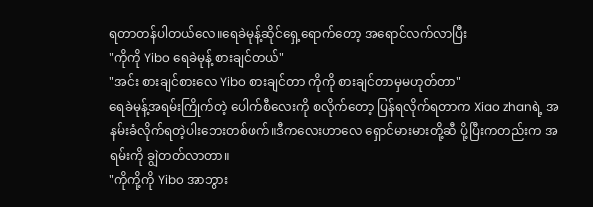ရတာတန်ပါတယ်လေ။ရေခဲမုန့်ဆိုင်ရှေ့ရောက်တော့ အရောင်လက်လာပြီး
"ကိုကို Yibo ရေခဲမုန့် စားချင်တယ်"
"အင်း စားချင်စားလေ Yibo စားချင်တာ ကိုကို စားချင်တာမှမဟုတ်တာ"
ရေခဲမုန့်အရမ်းကြိုက်တဲ့ ပေါက်စီလေးကို စလိုက်တော့ ပြန်ရလိုက်ရတာက Xiao zhanရဲ့ အနမ်းခံလိုက်ရတဲ့ပါးဘေးတစ်ဖက်။ဒီကလေးဟာလေ ရှောင်မားမားတို့ဆီ ပို့ပြီးကတည်းက အရမ်းကို ချွဲတတ်လာတာ။
"ကိုကို့ကို Yibo အာဘွား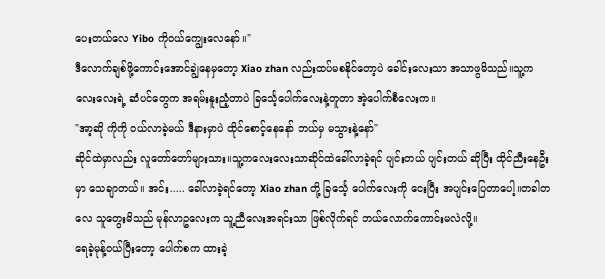ပေးတယ်လေ Yibo ကိုဝယ်ကျွေးလေနော်။"
ဒီလောက်ချစ်ဖို့ကောင်းအောင်ချွဲနေမှတော့ Xiao zhan လည်းထပ်မစနိုင်တော့ပဲ ခေါင်းလေးသာ အသာဖွမိသည်။သူ့ကလေးလေးရဲ့ ဆံပင်တွေက အရမ်းနူးညံ့တာပဲ ခြင်္သေ့ပေါက်လေးနဲ့တူတာ အဲ့ပေါက်စီလေးက။
"အာ့ဆို ကိုကို ဝယ်လာခဲ့မယ် ဒီနားမှာပဲ ထိုင်စောင့်နေနော် ဘယ်မှ မသွားနဲ့နော်"
ဆိုင်ထဲမှာလည်း လူတော်တော်များသား။သူ့ကလေးလေးသာဆိုင်ထဲခေါ်လာခဲ့ရင် ပျင်းတယ် ပျင်းတယ် ဆိုပြီး ထိုင်ညီးနေဦးမှာ သေချာတယ်။ အင်း..... ခေါ်လာခဲ့ရင်တော့ Xiao zhan တို့ ခြင်္သေ့ ပေါက်လေးကို ငေးပြီး အပျင်းပြေတာပေါ့။တခါတလေ သူတွေးမိသည် မုန်လာဥလေးက သူ့ညီလေးအရင်းသာ ဖြစ်လိုက်ရင် ဘယ်လောက်ကောင်းမလဲလို့။
ရေခဲ့မုန့်ဝယ်ပြီးတော့ ပေါက်စက ထားခဲ့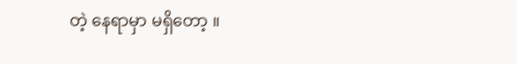တဲ့ နေရာမှာ မရှိတော့ ။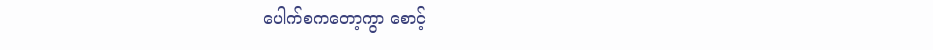ပေါက်စကတော့ကွာ စောင့်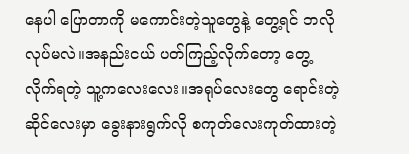နေပါ ပြောတာကို မကောင်းတဲ့သူတွေနဲ့ တွေ့ရင် ဘလိုလုပ်မလဲ။အနည်းငယ် ပတ်ကြည့်လိုက်တော့ တွေ့လိုက်ရတဲ့ သူ့ကလေးလေး။အရုပ်လေးတွေ ရောင်းတဲ့ဆိုင်လေးမှာ ခွေးနားရွက်လို စကုတ်လေးကုတ်ထားတဲ့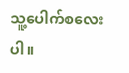သူ့ပေါက်စလေးပါ။